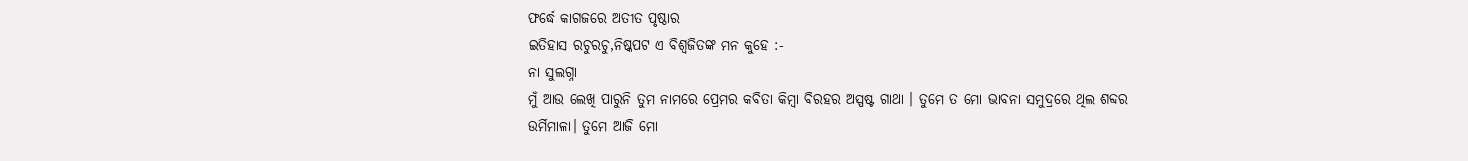ଫର୍ଦ୍ଧେ କାଗଜରେ ଅତୀତ ପୃଷ୍ଠାର
ଇତିହାସ ରଚୁରଚୁ,ନିଷ୍କପଟ ଏ ବିଶ୍ଵଜିତଙ୍କ ମନ କୁହେ :-
ନା ସୁଲଗ୍ନା
ମୁଁ ଆଉ ଲେଖି ପାରୁନି ତୁମ ନାମରେ ପ୍ରେମର କବିତା କିମ୍ବା ବିରହର ଅସ୍ପଷ୍ଟ ଗାଥା । ତୁମେ ତ ମୋ ଭାବନା ସମୁଦ୍ରରେ ଥିଲ ଶବ୍ଦର ଉର୍ମିମାଳା। ତୁମେ ଆଜି ମୋ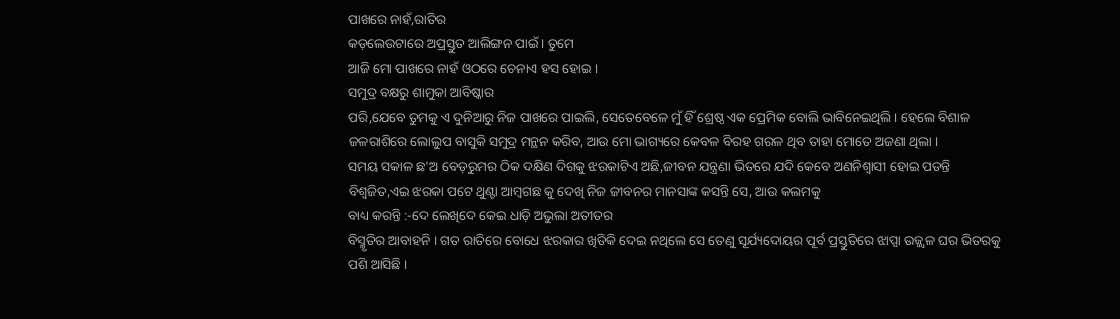ପାଖରେ ନାହଁ,ରାତିର
କଡ଼ଲେଉଟାରେ ଅପ୍ରସ୍ତୁତ ଆଲିଙ୍ଗନ ପାଇଁ । ତୁମେ
ଆଜି ମୋ ପାଖରେ ନାହଁ ଓଠରେ ଚେନାଏ ହସ ହୋଇ ।
ସମୁଦ୍ର ବକ୍ଷରୁ ଶାମୁକା ଆବିଷ୍କାର
ପରି,ଯେବେ ତୁମକୁ ଏ ଦୁନିଆରୁ ନିଜ ପାଖରେ ପାଇଲି, ସେତେବେଳେ ମୁଁ ହିଁ ଶ୍ରେଷ୍ଠ ଏକ ପ୍ରେମିକ ବୋଲି ଭାବିନେଇଥିଲି । ହେଲେ ବିଶାଳ ଜଳରାଶିରେ ଲୋଲୁପ ବାସୁକି ସମୁଦ୍ର ମନ୍ଥନ କରିବ, ଆଉ ମୋ ଭାଗ୍ୟରେ କେବଳ ବିରହ ଗରଳ ଥିବ ତାହା ମୋତେ ଅଜଣା ଥିଲା ।
ସମୟ ସକାଳ ଛ'ଅ ବେଡ଼ରୁମର ଠିକ ଦକ୍ଷିଣ ଦିଗକୁ ଝରକାଟିଏ ଅଛି,ଜୀବନ ଯନ୍ତ୍ରଣା ଭିତରେ ଯଦି କେବେ ଅଣନିଶ୍ୱାସୀ ହୋଇ ପଡନ୍ତି ବିଶ୍ଵଜିତ,ଏଇ ଝରକା ପଟେ ଥୁଣ୍ଟା ଆମ୍ବଗଛ କୁ ଦେଖି ନିଜ ଜୀବନର ମାନସାଙ୍କ କସନ୍ତି ସେ, ଆଉ କଲମକୁ
ବାଧ୍ୟ କରନ୍ତି :-ଦେ ଲେଖିଦେ କେଇ ଧାଡ଼ି ଅଭୁଲା ଅତୀତର
ବିସ୍ମୃତିର ଆବାହନି । ଗତ ରାତିରେ ବୋଧେ ଝରକାର ଖିଡିକି ଦେଇ ନଥିଲେ ସେ ତେଣୁ ସୂର୍ଯ୍ୟଦୋୟର ପୂର୍ବ ପ୍ରସ୍ତୁତିରେ ଝାପ୍ସା ଉଜ୍ଜ୍ୱଳ ଘର ଭିତରକୁ
ପଶି ଆସିଛି ।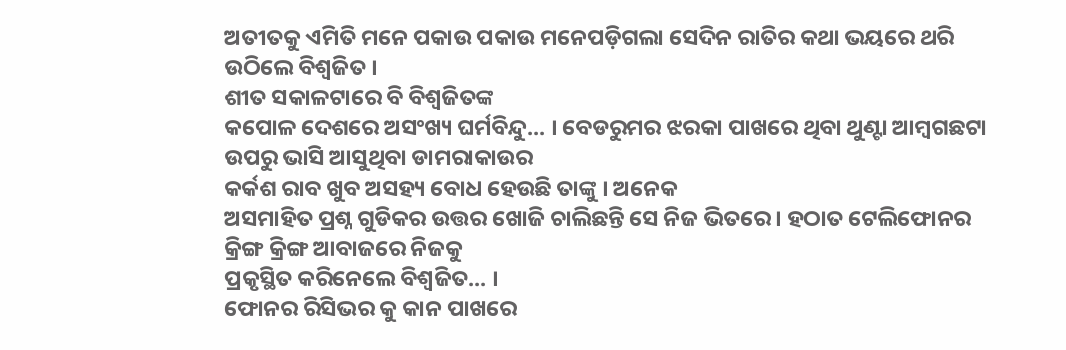ଅତୀତକୁ ଏମିତି ମନେ ପକାଉ ପକାଉ ମନେପଡ଼ିଗଲା ସେଦିନ ରାତିର କଥା ଭୟରେ ଥରି
ଉଠିଲେ ବିଶ୍ଵଜିତ ।
ଶୀତ ସକାଳଟାରେ ବି ବିଶ୍ଵଜିତଙ୍କ
କପୋଳ ଦେଶରେ ଅସଂଖ୍ୟ ଘର୍ମବିନ୍ଦୁ... । ବେଡରୁମର ଝରକା ପାଖରେ ଥିବା ଥୁଣ୍ଟା ଆମ୍ବଗଛଟା ଉପରୁ ଭାସି ଆସୁଥିବା ଡାମରାକାଉର
କର୍କଶ ରାବ ଖୁବ ଅସହ୍ୟ ବୋଧ ହେଉଛି ତାଙ୍କୁ । ଅନେକ
ଅସମାହିତ ପ୍ରଶ୍ନ ଗୁଡିକର ଉତ୍ତର ଖୋଜି ଚାଲିଛନ୍ତି ସେ ନିଜ ଭିତରେ। ହଠାତ ଟେଲିଫୋନର କ୍ରିଙ୍ଗ କ୍ରିଙ୍ଗ ଆବାଜରେ ନିଜକୁ
ପ୍ରକୃସ୍ଥିତ କରିନେଲେ ବିଶ୍ଵଜିତ... ।
ଫୋନର ରିସିଭର କୁ କାନ ପାଖରେ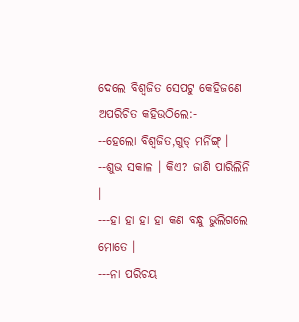ଦେଲେ ବିଶ୍ଵଜିତ ସେପଟୁ କେହିଜଣେ
ଅପରିଚିତ କହିଉଠିଲେ:-
--ହେଲୋ ବିଶ୍ଵଜିତ,ଗୁଡ୍ ମର୍ନିଙ୍ଗ୍ ।
--ଶୁଭ ସକାଳ । କିଏ? ଜାଣି ପାରିଲିନି ।
---ହା ହା ହା ହା କଣ ବନ୍ଧୁ ଭୁଲିଗଲେ
ମୋତେ ।
---ନା ପରିଚୟ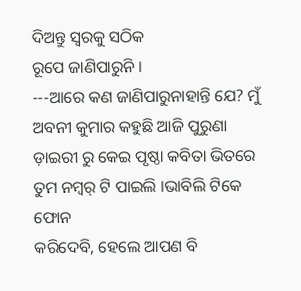ଦିଅନ୍ତୁ ସ୍ୱରକୁ ସଠିକ
ରୂପେ ଜାଣିପାରୁନି ।
---ଆରେ କଣ ଜାଣିପାରୁନାହାନ୍ତି ଯେ? ମୁଁ ଅବନୀ କୁମାର କହୁଛି ଆଜି ପୁରୁଣା ଡ଼ାଇରୀ ରୁ କେଇ ପୃଷ୍ଠା କବିତା ଭିତରେ ତୁମ ନମ୍ବର୍ ଟି ପାଇଲି ।ଭାବିଲି ଟିକେ ଫୋନ
କରିଦେବି, ହେଲେ ଆପଣ ବି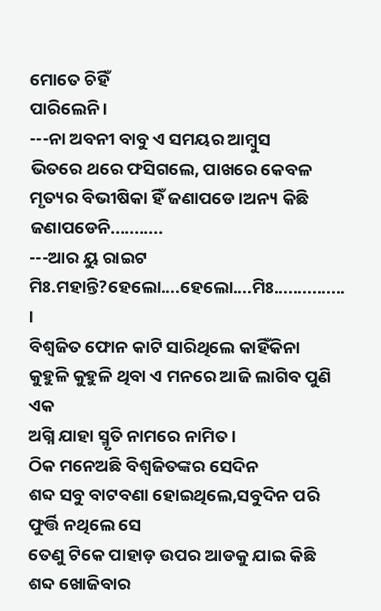ମୋତେ ଚିହିଁ
ପାରିଲେନି ।
---ନା ଅବନୀ ବାବୁ ଏ ସମୟର ଆମ୍ବୁସ
ଭିତରେ ଥରେ ଫସିଗଲେ, ପାଖରେ କେବଳ ମୃତ୍ୟର ବିଭୀଷିକା ହିଁ ଜଣାପଡେ ।ଅନ୍ୟ କିଛି ଜଣାପଡେନି...........
---ଆର ୟୁ ରାଇଟ ମିଃ.ମହାନ୍ତି?ହେଲୋ....ହେଲୋ....ମିଃ............... ।
ବିଶ୍ଵଜିତ ଫୋନ କାଟି ସାରିଥିଲେ କାହିଁକିନା
କୁହୁଳି କୁହୁଳି ଥିବା ଏ ମନରେ ଆଜି ଲାଗିବ ପୁଣି ଏକ
ଅଗ୍ନି ଯାହା ସ୍ମୃତି ନାମରେ ନାମିତ ।
ଠିକ ମନେଅଛି ବିଶ୍ଵଜିତଙ୍କର ସେଦିନ
ଶବ୍ଦ ସବୁ ବାଟବଣା ହୋଇଥିଲେ,ସବୁଦିନ ପରି ଫୁର୍ତ୍ତି ନଥିଲେ ସେ
ତେଣୁ ଟିକେ ପାହାଡ଼ ଉପର ଆଡକୁ ଯାଇ କିଛି ଶବ୍ଦ ଖୋଜିବାର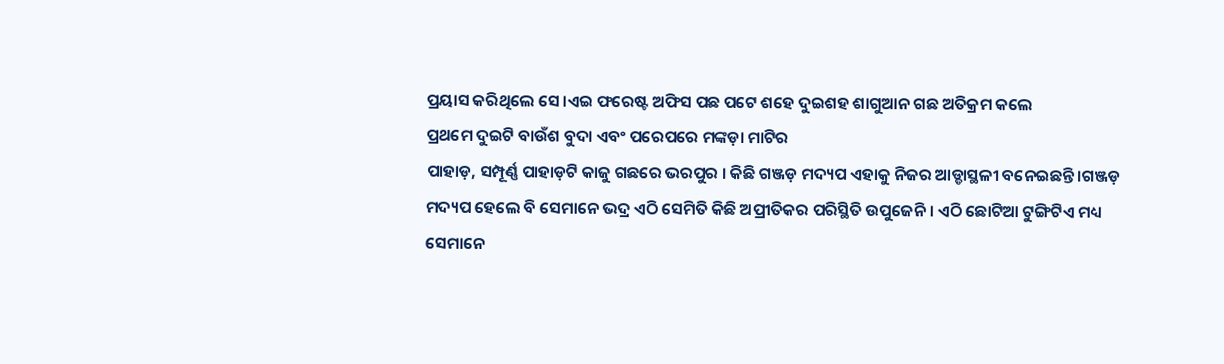ପ୍ରୟାସ କରିଥିଲେ ସେ ।ଏଇ ଫରେଷ୍ଟ ଅଫିସ ପଛ ପଟେ ଶହେ ଦୁଇଶହ ଶାଗୁଆନ ଗଛ ଅତିକ୍ରମ କଲେ
ପ୍ରଥମେ ଦୁଇଟି ବାଉଁଶ ବୁଦା ଏବଂ ପରେପରେ ମଙ୍କଡ଼ା ମାଟିର
ପାହାଡ଼, ସମ୍ପୂର୍ଣ୍ଣ ପାହାଡ଼ଟି କାଜୁ ଗଛରେ ଭରପୁର । କିଛି ଗଞ୍ଜଡ଼ ମଦ୍ୟପ ଏହାକୁ ନିଜର ଆଡ୍ଡାସ୍ଥଳୀ ବନେଇଛନ୍ତି ।ଗଞ୍ଜଡ଼
ମଦ୍ୟପ ହେଲେ ବି ସେମାନେ ଭଦ୍ର ଏଠି ସେମିତି କିଛି ଅପ୍ରୀତିକର ପରିସ୍ଥିତି ଉପୁଜେନି । ଏଠି ଛୋଟିଆ ଟୁଙ୍ଗିଟିଏ ମଧ୍ୟ ସେମାନେ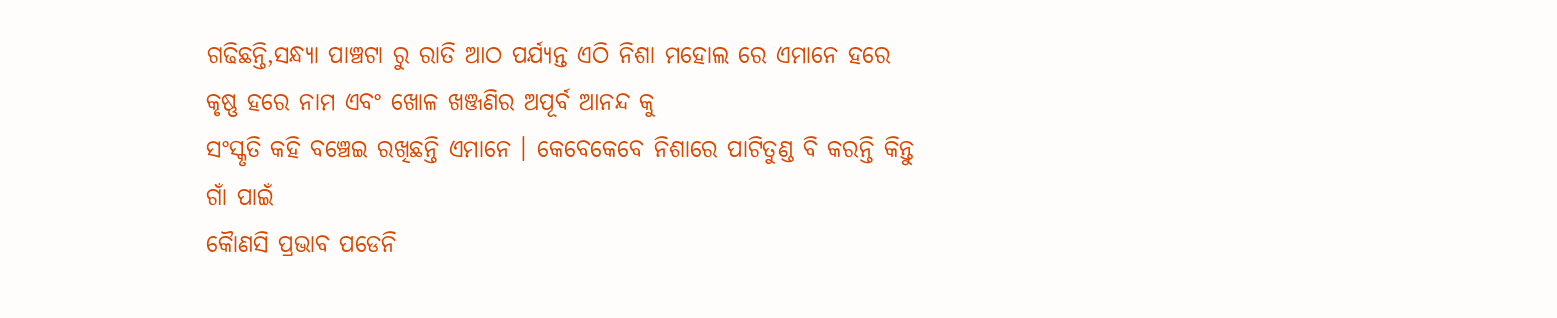ଗଢିଛନ୍ତି,ସନ୍ଧ୍ୟା ପାଞ୍ଚଟା ରୁ ରାତି ଆଠ ପର୍ଯ୍ୟନ୍ତ ଏଠି ନିଶା ମହୋଲ ରେ ଏମାନେ ହରେ କୃଷ୍ଣ ହରେ ନାମ ଏବଂ ଖୋଳ ଖଞ୍ଜଣିର ଅପୂର୍ବ ଆନନ୍ଦ କୁ
ସଂସ୍କୃତି କହି ବଞ୍ଚେଇ ରଖିଛନ୍ତି ଏମାନେ । କେବେକେବେ ନିଶାରେ ପାଟିତୁଣ୍ଡ ବି କରନ୍ତି କିନ୍ତୁ ଗାଁ ପାଇଁ
କୋୖଣସି ପ୍ରଭାବ ପଡେନି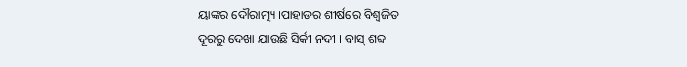ୟାଙ୍କର ଦୌରାତ୍ମ୍ୟ ।ପାହାଡର ଶୀର୍ଷରେ ବିଶ୍ଵଜିତ
ଦୂରରୁ ଦେଖା ଯାଉଛି ସିର୍କୀ ନଦୀ । ବାସ୍ ଶବ୍ଦ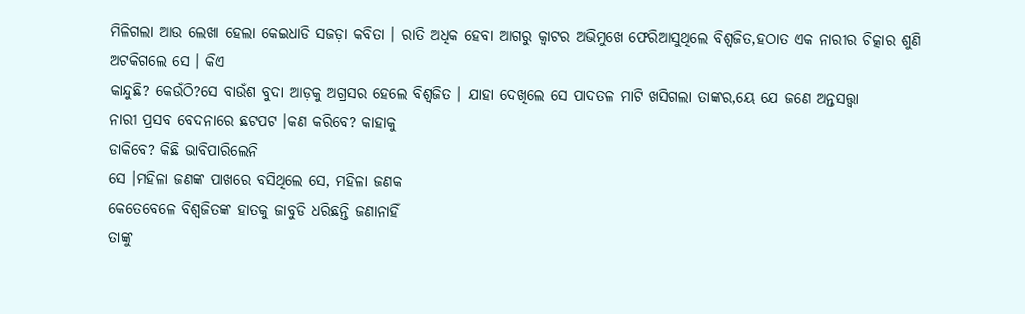ମିଳିଗଲା ଆଉ ଲେଖା ହେଲା କେଇଧାଡି ସଜଡ଼ା କବିତା । ରାତି ଅଧିକ ହେବା ଆଗରୁ କ୍ବାଟର ଅଭିମୁଖେ ଫେରିଆସୁଥିଲେ ବିଶ୍ଵଜିତ,ହଠାତ ଏକ ନାରୀର ଚିତ୍କାର ଶୁଣି
ଅଟକିଗଲେ ସେ । କିଏ
କାନ୍ଦୁଛି? କେଉଁଠି?ସେ ବାଉଁଶ ବୁଦା ଆଡ଼କୁ ଅଗ୍ରସର ହେଲେ ବିଶ୍ଵଜିତ । ଯାହା ଦେଖିଲେ ସେ ପାଦତଳ ମାଟି ଖସିଗଲା ତାଙ୍କର,ୟେ ଯେ ଜଣେ ଅନ୍ତସତ୍ତ୍ଵା
ନାରୀ ପ୍ରସବ ବେଦନାରେ ଛଟପଟ ।କଣ କରିବେ? କାହାକୁ
ଡାକିବେ? କିଛି ଭାବିପାରିଲେନି
ସେ ।ମହିଳା ଜଣଙ୍କ ପାଖରେ ବସିଥିଲେ ସେ, ମହିଳା ଜଣକ
କେତେବେଳେ ବିଶ୍ଵଜିତଙ୍କ ହାତକୁ ଜାବୁଡି ଧରିଛନ୍ତି ଜଣାନାହିଁ
ତାଙ୍କୁ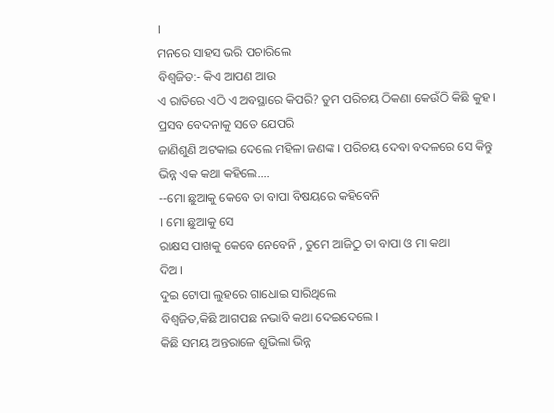।
ମନରେ ସାହସ ଭରି ପଚାରିଲେ
ବିଶ୍ଵଜିତ:- କିଏ ଆପଣ ଆଉ
ଏ ରାତିରେ ଏଠି ଏ ଅବସ୍ଥାରେ କିପରି? ତୁମ ପରିଚୟ ଠିକଣା କେଉଁଠି କିଛି କୁହ ।
ପ୍ରସବ ବେଦନାକୁ ସତେ ଯେପରି
ଜାଣିଶୁଣି ଅଟକାଇ ଦେଲେ ମହିଳା ଜଣଙ୍କ । ପରିଚୟ ଦେବା ବଦଳରେ ସେ କିନ୍ତୁ
ଭିନ୍ନ ଏକ କଥା କହିଲେ....
--ମୋ ଛୁଆକୁ କେବେ ତା ବାପା ବିଷୟରେ କହିବେନି
। ମୋ ଛୁଆକୁ ସେ
ରାକ୍ଷସ ପାଖକୁ କେବେ ନେବେନି , ତୁମେ ଆଜିଠୁ ତା ବାପା ଓ ମା କଥା
ଦିଅ ।
ଦୁଇ ଟୋପା ଲୁହରେ ଗାଧୋଇ ସାରିଥିଲେ
ବିଶ୍ଵଜିତ,କିଛି ଆଗପଛ ନଭାବି କଥା ଦେଇଦେଲେ ।
କିଛି ସମୟ ଅନ୍ତରାଳେ ଶୁଭିଲା ଭିନ୍ନ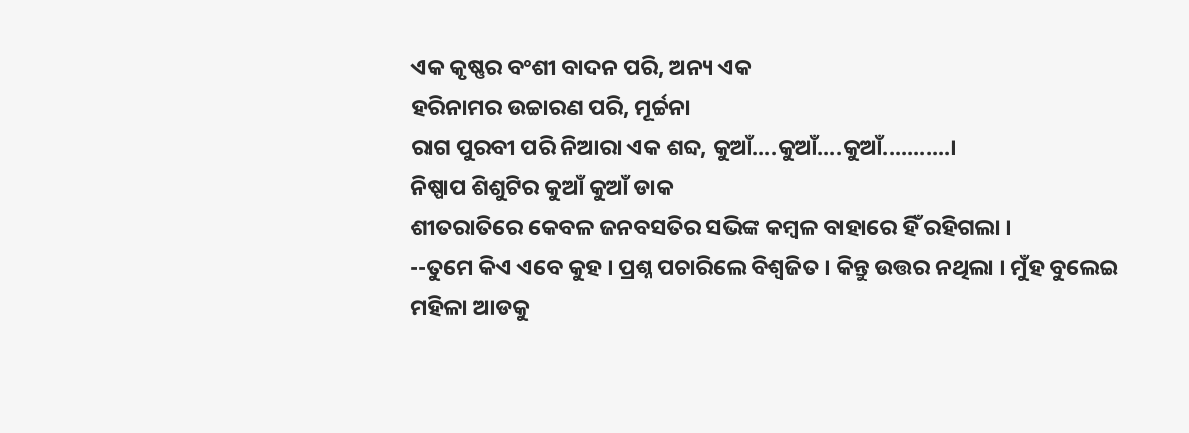ଏକ କୃଷ୍ଣର ବଂଶୀ ବାଦନ ପରି, ଅନ୍ୟ ଏକ
ହରିନାମର ଉଚ୍ଚାରଣ ପରି, ମୂର୍ଚ୍ଚନା
ରାଗ ପୁରବୀ ପରି ନିଆରା ଏକ ଶବ୍ଦ, କୁଆଁ....କୁଆଁ....କୁଆଁ...........।
ନିଷ୍ପାପ ଶିଶୁଟିର କୁଆଁ କୁଆଁ ଡାକ
ଶୀତରାତିରେ କେବଳ ଜନବସତିର ସଭିଙ୍କ କମ୍ବଳ ବାହାରେ ହିଁ ରହିଗଲା ।
--ତୁମେ କିଏ ଏବେ କୁହ । ପ୍ରଶ୍ନ ପଚାରିଲେ ବିଶ୍ଵଜିତ । କିନ୍ତୁ ଉତ୍ତର ନଥିଲା । ମୁଁହ ବୁଲେଇ ମହିଳା ଆଡକୁ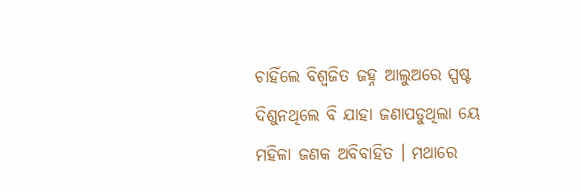ଚାହିଁଲେ ବିଶ୍ଵଜିତ ଜହ୍ନ ଆଲୁଅରେ ସ୍ପଷ୍ଟ ଦିଶୁନଥିଲେ ବି ଯାହା ଜଣାପଡୁଥିଲା ୟେ ମହିଳା ଜଣକ ଅବିବାହିତ । ମଥାରେ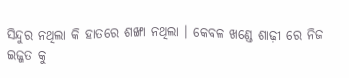ସିନ୍ଦୁର ନଥିଲା କି ହାତରେ ଶଙ୍ଖା ନଥିଲା । କେବଳ ଖଣ୍ଡେ ଶାଢ଼ୀ ରେ ନିଜ
ଇଜ୍ଜତ କୁ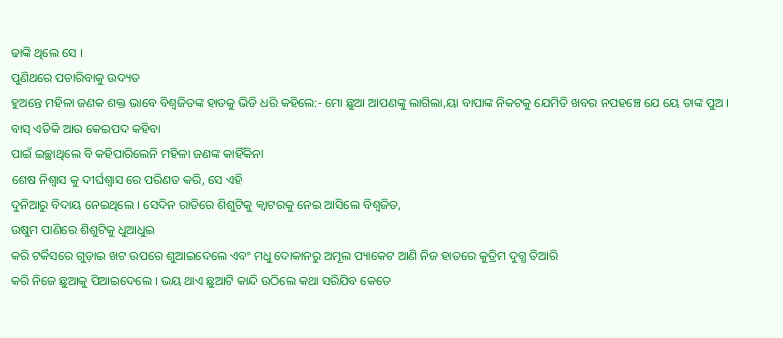ଢାଙ୍କି ଥିଲେ ସେ ।
ପୁଣିଥରେ ପଚାରିବାକୁ ଉଦ୍ୟତ
ହୁଅନ୍ତେ ମହିଳା ଜଣକ ଶକ୍ତ ଭାବେ ବିଶ୍ଵଜିତଙ୍କ ହାତକୁ ଭିଡି ଧରି କହିଲେ:- ମୋ ଛୁଆ ଆପଣଙ୍କୁ ଲାଗିଲା,ୟା ବାପାଙ୍କ ନିକଟକୁ ଯେମିତି ଖବର ନପହଞ୍ଚେ ଯେ ୟେ ତାଙ୍କ ପୁଅ ।
ବାସ୍ ଏତିକି ଆଉ କେଇପଦ କହିବା
ପାଇଁ ଇଚ୍ଛାଥିଲେ ବି କହିପାରିଲେନି ମହିଳା ଜଣଙ୍କ କାହିଁକିନା
ଶେଷ ନିଶ୍ୱାସ କୁ ଦୀର୍ଘଶ୍ଵାସ ରେ ପରିଣତ କରି, ସେ ଏହି
ଦୁନିଆରୁ ବିଦାୟ ନେଇଥିଲେ । ସେଦିନ ରାତିରେ ଶିଶୁଟିକୁ କ୍ବାଟରକୁ ନେଇ ଆସିଲେ ବିଶ୍ଵଜିତ,
ଉଷୁମ ପାଣିରେ ଶିଶୁଟିକୁ ଧୁଆଧୁଇ
କରି ଟର୍କିସରେ ଗୁଡ଼ାଇ ଖଟ ଉପରେ ଶୁଆଇଦେଲେ ଏବଂ ମଧୁ ଦୋକାନରୁ ଅମୂଲ ପ୍ୟାକେଟ ଆଣି ନିଜ ହାତରେ କୁତ୍ରିମ ଦୁଗ୍ଧ ତିଆରି
କରି ନିଜେ ଛୁଆକୁ ପିଆଇଦେଲେ । ଭୟ ଥାଏ ଛୁଆଟି କାନ୍ଦି ଉଠିଲେ କଥା ସରିଯିବ କେତେ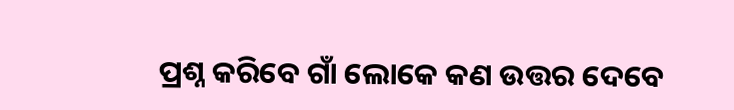ପ୍ରଶ୍ନ କରିବେ ଗାଁ ଲୋକେ କଣ ଉତ୍ତର ଦେବେ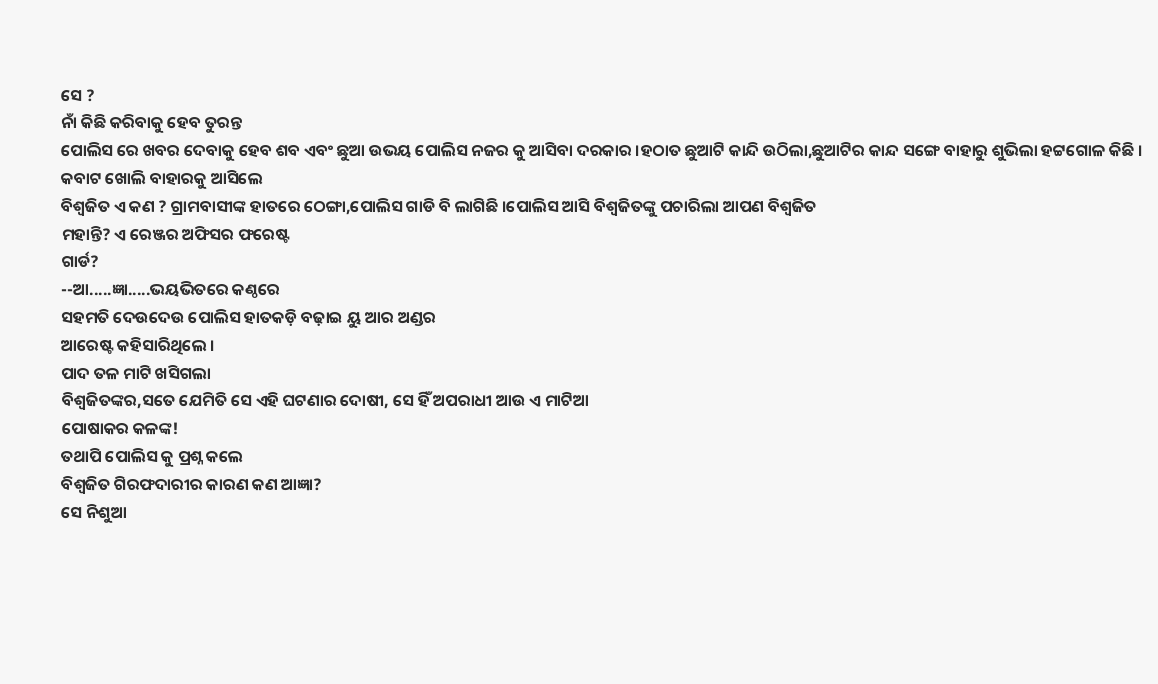ସେ ?
ନାଁ କିଛି କରିବାକୁ ହେବ ତୁରନ୍ତ
ପୋଲିସ ରେ ଖବର ଦେବାକୁ ହେବ ଶବ ଏବଂ ଛୁଆ ଉଭୟ ପୋଲିସ ନଜର କୁ ଆସିବା ଦରକାର ।ହଠାତ ଛୁଆଟି କାନ୍ଦି ଉଠିଲା,ଛୁଆଟିର କାନ୍ଦ ସଙ୍ଗେ ବାହାରୁ ଶୁଭିଲା ହଟ୍ଟଗୋଳ କିଛି ।
କବାଟ ଖୋଲି ବାହାରକୁ ଆସିଲେ
ବିଶ୍ଵଜିତ ଏ କଣ ? ଗ୍ରାମବାସୀଙ୍କ ହାତରେ ଠେଙ୍ଗା,ପୋଲିସ ଗାଡି ବି ଲାଗିଛି ।ପୋଲିସ ଆସି ବିଶ୍ଵଜିତଙ୍କୁ ପଚାରିଲା ଆପଣ ବିଶ୍ଵଜିତ
ମହାନ୍ତି? ଏ ରେଞ୍ଜର ଅଫିସର ଫରେଷ୍ଟ
ଗାର୍ଡ?
--ଆ.....ଜ୍ଞା.....ଭୟଭିତରେ କଣ୍ଠରେ
ସହମତି ଦେଉଦେଉ ପୋଲିସ ହାତକଡ଼ି ବଢ଼ାଇ ୟୁ ଆର ଅଣ୍ଡର
ଆରେଷ୍ଟ କହିସାରିଥିଲେ ।
ପାଦ ତଳ ମାଟି ଖସିଗଲା
ବିଶ୍ଵଜିତଙ୍କର,ସତେ ଯେମିତି ସେ ଏହି ଘଟଣାର ଦୋଷୀ, ସେ ହିଁ ଅପରାଧୀ ଆଉ ଏ ମାଟିଆ
ପୋଷାକର କଳଙ୍କ!
ତଥାପି ପୋଲିସ କୁ ପ୍ରଶ୍ନ କଲେ
ବିଶ୍ଵଜିତ ଗିରଫଦାରୀର କାରଣ କଣ ଆଜ୍ଞା?
ସେ ନିଶୁଆ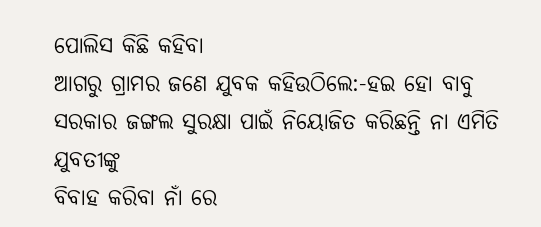ପୋଲିସ କିଛି କହିବା
ଆଗରୁ ଗ୍ରାମର ଜଣେ ଯୁବକ କହିଉଠିଲେ:-ହଇ ହୋ ବାବୁ ସରକାର ଜଙ୍ଗଲ ସୁରକ୍ଷା ପାଇଁ ନିୟୋଜିତ କରିଛନ୍ତି ନା ଏମିତି ଯୁବତୀଙ୍କୁ
ବିବାହ କରିବା ନାଁ ରେ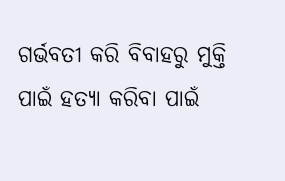ଗର୍ଭବତୀ କରି ବିବାହରୁ ମୁକ୍ତି
ପାଇଁ ହତ୍ୟା କରିବା ପାଇଁ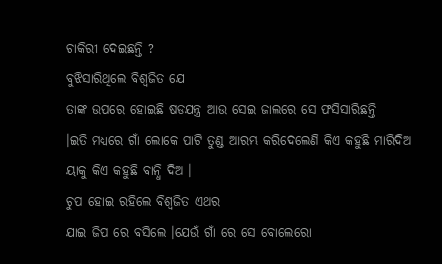ଚାକିରୀ ଦେଇଛନ୍ତି ?
ବୁଝିସାରିଥିଲେ ବିଶ୍ଵଜିତ ଯେ
ତାଙ୍କ ଉପରେ ହୋଇଛି ଷଡଯନ୍ତ୍ର ଆଉ ସେଇ ଜାଲରେ ସେ ଫସିସାରିଛନ୍ତି
।ଇତି ମଧ୍ୟରେ ଗାଁ ଲୋକେ ପାଟି ତୁଣ୍ଡ ଆରମ୍ଭ କରିଦେଲେଣି କିଏ କହୁଛି ମାରିଦିଅ ୟାକୁ କିଏ କହୁଛି ବାନ୍ଧି ଦିଅ ।
ଚୁପ ହୋଇ ରହିଲେ ବିଶ୍ଵଜିତ ଏଥର
ଯାଇ ଜିପ ରେ ବସିଲେ ।ଯେଉଁ ଗାଁ ରେ ସେ ବୋଲେରୋ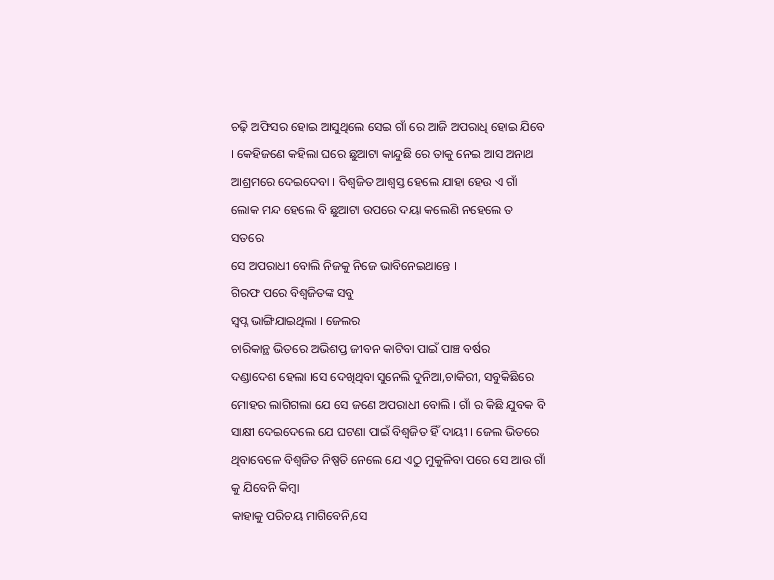ଚଢ଼ି ଅଫିସର ହୋଇ ଆସୁଥିଲେ ସେଇ ଗାଁ ରେ ଆଜି ଅପରାଧି ହୋଇ ଯିବେ । କେହିଜଣେ କହିଲା ଘରେ ଛୁଆଟା କାନ୍ଦୁଛି ରେ ତାକୁ ନେଇ ଆସ ଅନାଥ ଆଶ୍ରମରେ ଦେଇଦେବା । ବିଶ୍ଵଜିତ ଆଶ୍ୱସ୍ତ ହେଲେ ଯାହା ହେଉ ଏ ଗାଁ ଲୋକ ମନ୍ଦ ହେଲେ ବି ଛୁଆଟା ଉପରେ ଦୟା କଲେଣି ନହେଲେ ତ ସତରେ
ସେ ଅପରାଧୀ ବୋଲି ନିଜକୁ ନିଜେ ଭାବିନେଇଥାନ୍ତେ ।
ଗିରଫ ପରେ ବିଶ୍ଵଜିତଙ୍କ ସବୁ
ସ୍ୱପ୍ନ ଭାଙ୍ଗିଯାଇଥିଲା । ଜେଲର
ଚାରିକାନ୍ଥ ଭିତରେ ଅଭିଶପ୍ତ ଜୀବନ କାଟିବା ପାଇଁ ପାଞ୍ଚ ବର୍ଷର
ଦଣ୍ଡାଦେଶ ହେଲା ।ସେ ଦେଖିଥିବା ସୁନେଲି ଦୁନିଆ,ଚାକିରୀ, ସବୁକିଛିରେ ମୋହର ଲାଗିଗଲା ଯେ ସେ ଜଣେ ଅପରାଧୀ ବୋଲି । ଗାଁ ର କିଛି ଯୁବକ ବି ସାକ୍ଷୀ ଦେଇଦେଲେ ଯେ ଘଟଣା ପାଇଁ ବିଶ୍ଵଜିତ ହିଁ ଦାୟୀ । ଜେଲ ଭିତରେ ଥିବାବେଳେ ବିଶ୍ଵଜିତ ନିଷ୍ପତି ନେଲେ ଯେ ଏଠୁ ମୁକୁଳିବା ପରେ ସେ ଆଉ ଗାଁ କୁ ଯିବେନି କିମ୍ବା
କାହାକୁ ପରିଚୟ ମାଗିବେନି,ସେ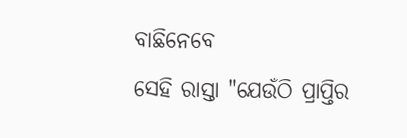ବାଛିନେବେ
ସେହି ରାସ୍ତା "ଯେଉଁଠି ପ୍ରାପ୍ତିର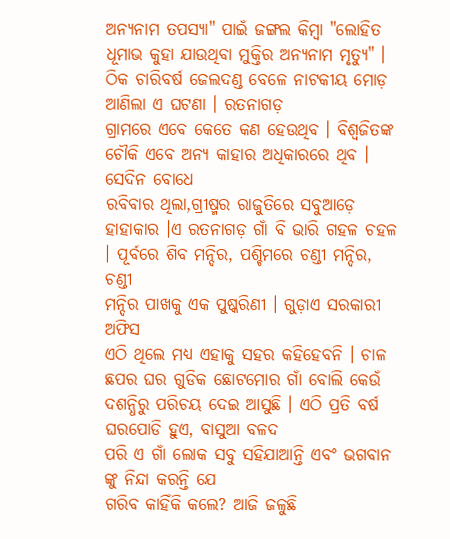ଅନ୍ୟନାମ ତପସ୍ୟା" ପାଇଁ ଜଙ୍ଗଲ କିମ୍ବା "ଲୋହିତ ଧୂମାଭ କୁହା ଯାଉଥିବା ମୁକ୍ତିର ଅନ୍ୟନାମ ମୃତ୍ୟୁ" । ଠିକ ଚାରିବର୍ଷ ଜେଲଦଣ୍ଡ ବେଳେ ନାଟକୀୟ ମୋଡ଼ ଆଣିଲା ଏ ଘଟଣା । ରତନାଗଡ଼
ଗ୍ରାମରେ ଏବେ କେତେ କଣ ହେଉଥିବ । ବିଶ୍ୱଜିତଙ୍କ ଚୌକି ଏବେ ଅନ୍ୟ କାହାର ଅଧିକାରରେ ଥିବ । ସେଦିନ ବୋଧେ
ରବିବାର ଥିଲା,ଗ୍ରୀଷ୍ମର ରାଜୁତିରେ ସବୁଆଡ଼େ
ହାହାକାର ।ଏ ରତନାଗଡ଼ ଗାଁ ବି ଭାରି ଗହଳ ଚହଳ । ପୂର୍ବରେ ଶିବ ମନ୍ଦିର, ପଶ୍ଚିମରେ ଚଣ୍ଡୀ ମନ୍ଦିର, ଚଣ୍ଡୀ
ମନ୍ଦିର ପାଖକୁ ଏକ ପୁଷ୍କରିଣୀ । ଗୁଡ଼ାଏ ସରକାରୀ ଅଫିସ
ଏଠି ଥିଲେ ମଧ୍ୟ ଏହାକୁ ସହର କହିହେବନି । ଚାଳ ଛପର ଘର ଗୁଡିକ ଛୋଟମୋର ଗାଁ ବୋଲି କେଉଁ ଦଶନ୍ଧିରୁ ପରିଚୟ ଦେଇ ଆସୁଛି । ଏଠି ପ୍ରତି ବର୍ଷ ଘରପୋଡି ହୁଏ, ବାସୁଆ ବଳଦ
ପରି ଏ ଗାଁ ଲୋକ ସବୁ ସହିଯାଆନ୍ତି ଏବଂ ଭଗବାନ ଙ୍କୁ ନିନ୍ଦା କରନ୍ତି ଯେ
ଗରିବ କାହିଁକି କଲେ? ଆଜି ଜଳୁଛି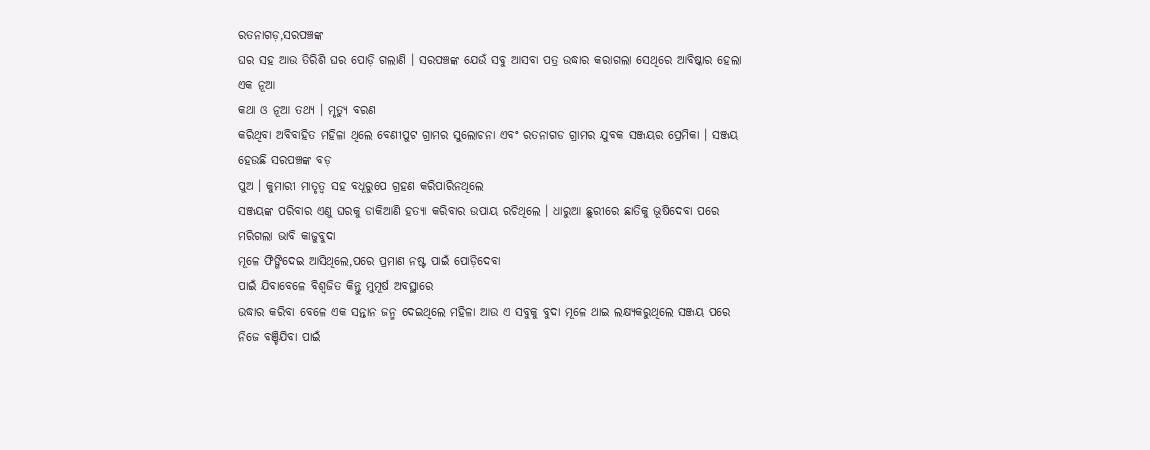ରତନାଗଡ଼,ସରପଞ୍ଚଙ୍କ
ଘର ସହ ଆଉ ତିରିଶି ଘର ପୋଡ଼ି ଗଲାଣି । ସରପଞ୍ଚଙ୍କ ଯେଉଁ ସବୁ ଆସବା ପତ୍ର ଉଦ୍ଧାର କରାଗଲା ସେଥିରେ ଆବିଷ୍କାର ହେଲା ଏକ ନୂଆ
କଥା ଓ ନୂଆ ତଥ୍ୟ । ମୃତ୍ୟୁ ବରଣ
କରିଥିବା ଅବିବାହିତ ମହିଳା ଥିଲେ ବେଣୀପୁଟ ଗ୍ରାମର ସୁଲୋଚନା ଏବଂ ରତନାଗଡ ଗ୍ରାମର ଯୁବକ ସଞ୍ଜୟର ପ୍ରେମିକା । ସଞ୍ଜୟ ହେଉଛି ସରପଞ୍ଚଙ୍କ ବଡ଼
ପୁଅ । କୁମାରୀ ମାତୃତ୍ୱ ସହ ବଧୂରୁପେ ଗ୍ରହଣ କରିପାରିନଥିଲେ
ସଞ୍ଜୟଙ୍କ ପରିବାର ଏଣୁ ଘରକୁ ଡାକିଆଣି ହତ୍ୟା କରିବାର ଉପାୟ ରଚିଥିଲେ । ଧାରୁଆ ଛୁରୀରେ ଛାତିକୁ ଭୂଷିଦେବା ପରେ ମରିଗଲା ଭାବି କାଜୁବୁଦା
ମୂଳେ ଫିଙ୍ଗିଦେଇ ଆସିଥିଲେ,ପରେ ପ୍ରମାଣ ନଷ୍ଟ ପାଇଁ ପୋଡ଼ିଦେବା
ପାଇଁ ଯିବାବେଳେ ବିଶ୍ଵଜିତ କିନ୍ତୁ ମୁମୂର୍ଷ ଅବସ୍ଥାରେ
ଉଦ୍ଧାର କରିବା ବେଳେ ଏକ ସନ୍ତାନ ଜନ୍ମ ଦେଇଥିଲେ ମହିଳା ଆଉ ଏ ସବୁକୁ ବୁଦା ମୂଳେ ଥାଇ ଲକ୍ଷ୍ୟକରୁଥିଲେ ସଞ୍ଜୟ ପରେ ନିଜେ ବଞ୍ଚିଯିବା ପାଇଁ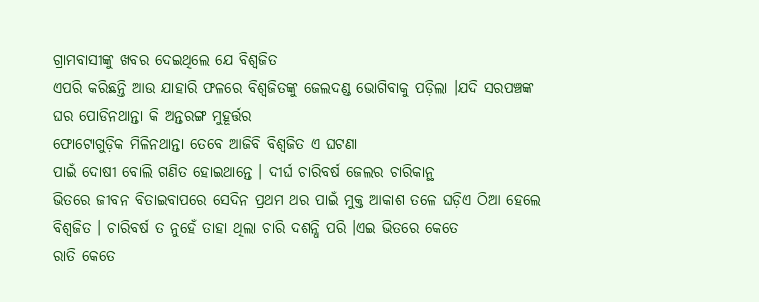ଗ୍ରାମବାସୀଙ୍କୁ ଖବର ଦେଇଥିଲେ ଯେ ବିଶ୍ଵଜିତ
ଏପରି କରିଛନ୍ତି ଆଉ ଯାହାରି ଫଳରେ ବିଶ୍ଵଜିତଙ୍କୁ ଜେଲଦଣ୍ଡ ଭୋଗିବାକୁ ପଡ଼ିଲା ।ଯଦି ସରପଞ୍ଚଙ୍କ ଘର ପୋଡିନଥାନ୍ତା କି ଅନ୍ତରଙ୍ଗ ମୁହୂର୍ତ୍ତର
ଫୋଟୋଗୁଡ଼ିକ ମିଳିନଥାନ୍ତା ତେବେ ଆଜିବି ବିଶ୍ଵଜିତ ଏ ଘଟଣା
ପାଇଁ ଦୋଷୀ ବୋଲି ଗଣିତ ହୋଇଥାନ୍ତେ । ଦୀର୍ଘ ଚାରିବର୍ଷ ଜେଲର ଚାରିକାନ୍ଥ
ଭିତରେ ଜୀବନ ବିତାଇବାପରେ ସେଦିନ ପ୍ରଥମ ଥର ପାଇଁ ମୁକ୍ତ ଆକାଶ ତଳେ ଘଡ଼ିଏ ଠିଆ ହେଲେ ବିଶ୍ଵଜିତ । ଚାରିବର୍ଷ ତ ନୁହେଁ ତାହା ଥିଲା ଚାରି ଦଶନ୍ଧି ପରି ।ଏଇ ଭିତରେ କେତେ
ରାତି କେତେ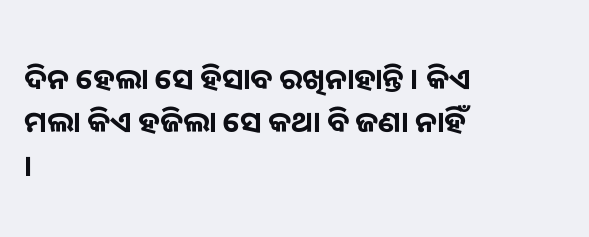ଦିନ ହେଲା ସେ ହିସାବ ରଖିନାହାନ୍ତି । କିଏ ମଲା କିଏ ହଜିଲା ସେ କଥା ବି ଜଣା ନାହିଁ ।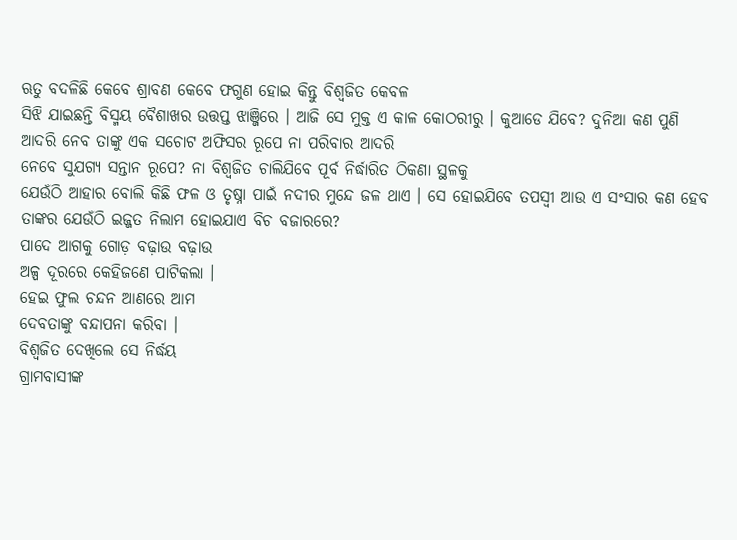ଋତୁ ବଦଳିଛି କେବେ ଶ୍ରାବଣ କେବେ ଫଗୁଣ ହୋଇ କିନ୍ତୁ ବିଶ୍ଵଜିତ କେବଳ
ସିଝି ଯାଇଛନ୍ତି ବିସ୍ମୟ ବୈଶାଖର ଉତ୍ତପ୍ତ ଝାଞ୍ଜିରେ । ଆଜି ସେ ମୁକ୍ତ ଏ କାଳ କୋଠରୀରୁ । କୁଆଡେ ଯିବେ? ଦୁନିଆ କଣ ପୁଣି ଆଦରି ନେବ ତାଙ୍କୁ ଏକ ସଚୋଟ ଅଫିସର ରୂପେ ନା ପରିବାର ଆଦରି
ନେବେ ସୁଯଗ୍ୟ ସନ୍ତାନ ରୂପେ? ନା ବିଶ୍ଵଜିତ ଚାଲିଯିବେ ପୂର୍ବ ନିର୍ଦ୍ଧାରିତ ଠିକଣା ସ୍ଥଳକୁ
ଯେଉଁଠି ଆହାର ବୋଲି କିଛି ଫଳ ଓ ତୃଷ୍ନା ପାଇଁ ନଦୀର ମୁନ୍ଦେ ଜଳ ଥାଏ । ସେ ହୋଇଯିବେ ତପସ୍ୱୀ ଆଉ ଏ ସଂସାର କଣ ହେବ ତାଙ୍କର ଯେଉଁଠି ଇଜ୍ଜତ ନିଲାମ ହୋଇଯାଏ ବିଚ ବଜାରରେ?
ପାଦେ ଆଗକୁ ଗୋଡ଼ ବଢ଼ାଉ ବଢ଼ାଉ
ଅଳ୍ପ ଦୂରରେ କେହିଜଣେ ପାଟିକଲା ।
ହେଇ ଫୁଲ ଚନ୍ଦନ ଆଣରେ ଆମ
ଦେବତାଙ୍କୁ ବନ୍ଦାପନା କରିବା ।
ବିଶ୍ଵଜିତ ଦେଖିଲେ ସେ ନିର୍ଦ୍ଧୟ
ଗ୍ରାମବାସୀଙ୍କ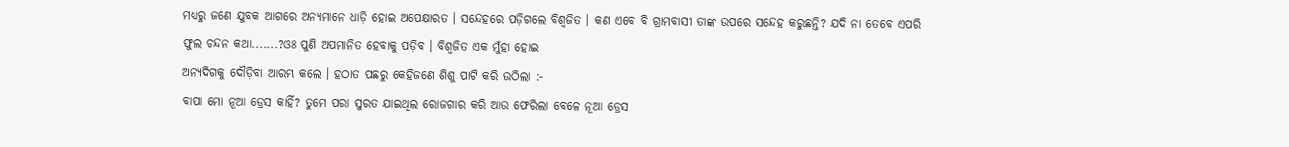ମଧ୍ୟରୁ ଜଣେ ଯୁବକ ଆଗରେ ଅନ୍ୟମାନେ ଧାଡ଼ି ହୋଇ ଅପେକ୍ଷାରତ । ସନ୍ଦେହରେ ପଡ଼ିଗଲେ ବିଶ୍ଵଜିତ । କଣ ଏବେ ବି ଗ୍ରାମବାସୀ ତାଙ୍କ ଉପରେ ସନ୍ଦେହ କରୁଛନ୍ତି? ଯଦି ନା ତେବେ ଏପରି
ଫୁଲ ଚନ୍ଦନ କଥା.......?ଓଃ ପୁଣି ଅପମାନିତ ହେବାକୁ ପଡ଼ିବ । ବିଶ୍ଵଜିତ ଏକ ମୁଁହା ହୋଇ
ଅନ୍ୟଦିଗକୁ ଦୌଡ଼ିବା ଆରମ୍ଭ କଲେ । ହଠାତ ପଛରୁ କେହିଜଣେ ଶିଶୁ ପାଟି କରି ଉଠିଲା :-
ବାପା ମୋ ନୂଆ ଡ୍ରେସ କାହିଁ? ତୁମେ ପରା ସୁରତ ଯାଇଥିଲ ରୋଜଗାର କରି ଆଉ ଫେରିଲା ବେଳେ ନୂଆ ଡ୍ରେସ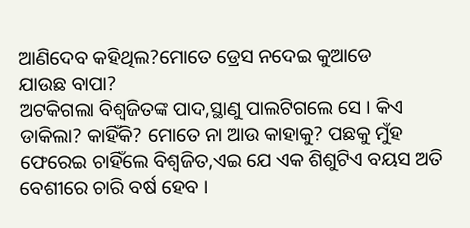ଆଣିଦେବ କହିଥିଲ?ମୋତେ ଡ୍ରେସ ନଦେଇ କୁଆଡେ
ଯାଉଛ ବାପା?
ଅଟକିଗଲା ବିଶ୍ଵଜିତଙ୍କ ପାଦ,ସ୍ଥାଣୁ ପାଲଟିଗଲେ ସେ । କିଏ ଡାକିଲା? କାହିଁକି? ମୋତେ ନା ଆଉ କାହାକୁ? ପଛକୁ ମୁଁହ ଫେରେଇ ଚାହିଁଲେ ବିଶ୍ଵଜିତ,ଏଇ ଯେ ଏକ ଶିଶୁଟିଏ ବୟସ ଅତି ବେଶୀରେ ଚାରି ବର୍ଷ ହେବ ।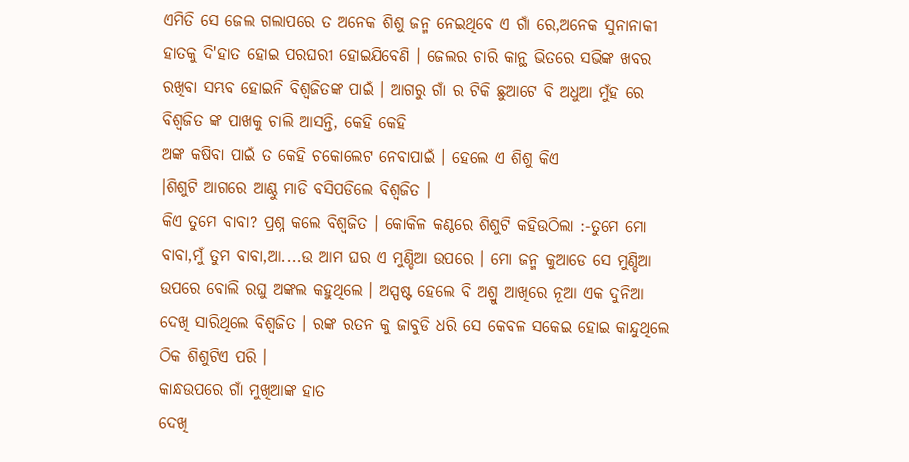ଏମିତି ସେ ଜେଲ ଗଲାପରେ ତ ଅନେକ ଶିଶୁ ଜନ୍ମ ନେଇଥିବେ ଏ ଗାଁ ରେ,ଅନେକ ସୁନାନାକୀ ହାତକୁ ଦି'ହାତ ହୋଇ ପରଘରୀ ହୋଇଯିବେଣି । ଜେଲର ଚାରି କାନ୍ଥ ଭିତରେ ସଭିଙ୍କ ଖବର ରଖିବା ସମ୍ଭବ ହୋଇନି ବିଶ୍ଵଜିତଙ୍କ ପାଇଁ । ଆଗରୁ ଗାଁ ର ଟିକି ଛୁଆଟେ ବି ଅଧୁଆ ମୁଁହ ରେ ବିଶ୍ଵଜିତ ଙ୍କ ପାଖକୁ ଚାଲି ଆସନ୍ତି, କେହି କେହି
ଅଙ୍କ କଷିବା ପାଇଁ ତ କେହି ଚକୋଲେଟ ନେବାପାଇଁ । ହେଲେ ଏ ଶିଶୁ କିଏ
।ଶିଶୁଟି ଆଗରେ ଆଣ୍ଠୁ ମାଡି ବସିପଡିଲେ ବିଶ୍ଵଜିତ ।
କିଏ ତୁମେ ବାବା? ପ୍ରଶ୍ନ କଲେ ବିଶ୍ଵଜିତ । କୋକିଳ କଣ୍ଠରେ ଶିଶୁଟି କହିଉଠିଲା :-ତୁମେ ମୋ ବାବା,ମୁଁ ତୁମ ବାବା,ଆ....ଉ ଆମ ଘର ଏ ମୁଣ୍ଡିଆ ଉପରେ । ମୋ ଜନ୍ମ କୁଆଡେ ସେ ମୁଣ୍ଡିଆ ଉପରେ ବୋଲି ରଘୁ ଅଙ୍କଲ କହୁଥିଲେ । ଅସ୍ପଷ୍ଟ ହେଲେ ବି ଅଶ୍ରୁ ଆଖିରେ ନୂଆ ଏକ ଦୁନିଆ ଦେଖି ସାରିଥିଲେ ବିଶ୍ଵଜିତ । ରଙ୍କ ରତନ କୁ ଜାବୁଡି ଧରି ସେ କେବଳ ସକେଇ ହୋଇ କାନ୍ଦୁଥିଲେ ଠିକ ଶିଶୁଟିଏ ପରି ।
କାନ୍ଧଉପରେ ଗାଁ ମୁଖିଆଙ୍କ ହାତ
ଦେଖି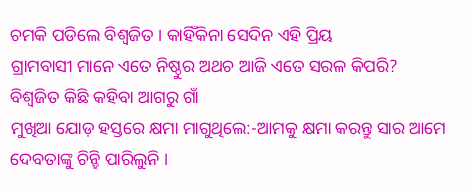ଚମକି ପଡିଲେ ବିଶ୍ଵଜିତ । କାହିଁକିନା ସେଦିନ ଏହି ପ୍ରିୟ
ଗ୍ରାମବାସୀ ମାନେ ଏତେ ନିଷ୍ଠୁର ଅଥଚ ଆଜି ଏତେ ସରଳ କିପରି?
ବିଶ୍ଵଜିତ କିଛି କହିବା ଆଗରୁ ଗାଁ
ମୁଖିଆ ଯୋଡ଼ ହସ୍ତରେ କ୍ଷମା ମାଗୁଥିଲେ:-ଆମକୁ କ୍ଷମା କରନ୍ତୁ ସାର ଆମେ ଦେବତାଙ୍କୁ ଚିନ୍ହି ପାରିଲୁନି ।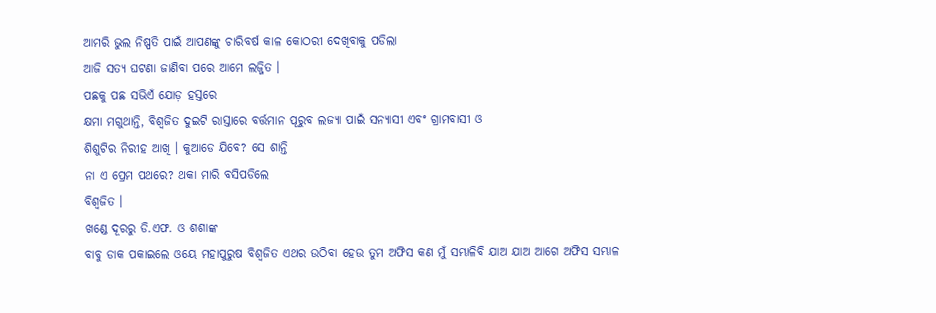ଆମରି ଭୁଲ ନିଷ୍ପତି ପାଇଁ ଆପଣଙ୍କୁ ଚାରିବର୍ଷ କାଳ କୋଠରୀ ଦେଖିବାକୁ ପଡିଲା
ଆଜି ସତ୍ୟ ଘଟଣା ଜାଣିବା ପରେ ଆମେ ଲଜ୍ଜିତ ।
ପଛକୁ ପଛ ସଭିଏଁ ଯୋଡ଼ ହସ୍ତରେ
କ୍ଷମା ମଗୁଥାନ୍ତି, ବିଶ୍ଵଜିତ ଦୁଇଟି ରାସ୍ତାରେ ବର୍ତ୍ତମାନ ପୂରୁବ ଲଜ୍ୟା ପାଇଁ ସନ୍ୟାସୀ ଏବଂ ଗ୍ରାମବାସୀ ଓ
ଶିଶୁଟିର ନିରୀହ ଆଖି । କୁଆଡେ ଯିବେ? ସେ ଶାନ୍ତି
ନା ଏ ପ୍ରେମ ପଥରେ? ଥକା ମାରି ବସିପଡିଲେ
ବିଶ୍ଵଜିତ ।
ଖଣ୍ଡେ ଦୂରରୁ ଡି.ଏଫ. ଓ ଶଶାଙ୍କ
ବାବୁ ଡାକ ପକାଇଲେ ଓୟେ ମହାପୁରୁଷ ବିଶ୍ଵଜିତ ଏଥର ଉଠିବା ହେଉ ତୁମ ଅଫିସ କଣ ମୁଁ ସମ୍ଭାଳିବି ଯାଅ ଯାଅ ଆଗେ ଅଫିସ ସମ୍ଭାଳ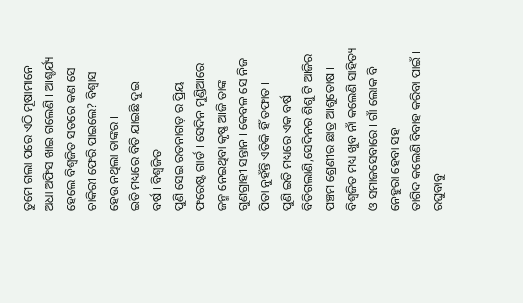ତୁମେ ଗଲା ପରେ ଏଠି ମୂଷାମାନେ ଅଧା ଅଫିସ ଖାଇ ଗଲେଣି । ଆଶ୍ଚର୍ଯ୍ୟ ହେଲେ ବିଶ୍ଵଜିତ ସତରେ କଣ ସେ ଚାକିରୀ ଫେରି ପାଇଲେ? ବିଶ୍ବାସ ହେଉ ନଥିଲା ତାଙ୍କର ।
ଇତି ମଧ୍ୟରେ ବିତି ଯାଇଛି ଦୁଇ
ବର୍ଷ । ବିଶ୍ଵଜିତ
ପୁଣି ସେଇ ରତନାଗଡ଼ ର ପ୍ରିୟ ଫରେଷ୍ଟ ଗାର୍ଡ । ସେଦିନ ମୁଣ୍ଡିଆରେ ଜନ୍ମ ନେଇଥିବା କୃଷ୍ଣ ଆଜି ତାଙ୍କ ଗୁଣଗ୍ରାହୀ ସନ୍ତାନ । କେବଳ ସେ ନିଜ ପିତା ନୁହଁନ୍ତି ଏତିକି ହିଁ ତଫାତ ।
ପୁଣି ଇତି ମଧ୍ୟରେ ଏକ ବର୍ଷ
ବିତିଗଲାଣି,ସେଦିନର ଶିଶୁ ଟି ଆଜିର ପଞ୍ଚମ ଶ୍ରେଣୀର ଛାତ୍ର ଆଶୁତୋଷ । ବିଶ୍ଵଜିତ ମଧ୍ୟ ଖୁବ ନାଁ କଲେଣି ସାହିତ୍ୟ ଓ ସମାଜସେବାରେ । ଗାଁ ଲୋକ ବି ନେହୁରା ହେବା ସହ
ତାଗିଦ କଲେଣି ବିବାହ କରିବା ପାଇଁ । ରଘୁବାବୁ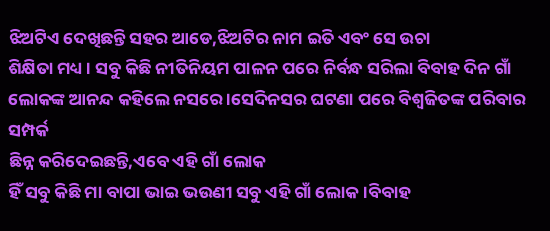ଝିଅଟିଏ ଦେଖିଛନ୍ତି ସହର ଆଡେ,ଝିଅଟିର ନାମ ଇତି ଏବଂ ସେ ଉଚା
ଶିକ୍ଷିତା ମଧ୍ୟ । ସବୁ କିଛି ନୀତିନିୟମ ପାଳନ ପରେ ନିର୍ବନ୍ଧ ସରିଲା ବିବାହ ଦିନ ଗାଁ
ଲୋକଙ୍କ ଆନନ୍ଦ କହିଲେ ନସରେ ।ସେଦିନସର ଘଟଣା ପରେ ବିଶ୍ଵଜିତଙ୍କ ପରିବାର ସମ୍ପର୍କ
ଛିନ୍ନ କରିଦେଇଛନ୍ତି,ଏବେ ଏହି ଗାଁ ଲୋକ
ହିଁ ସବୁ କିଛି ମା ବାପା ଭାଇ ଭଉଣୀ ସବୁ ଏହି ଗାଁ ଲୋକ ।ବିବାହ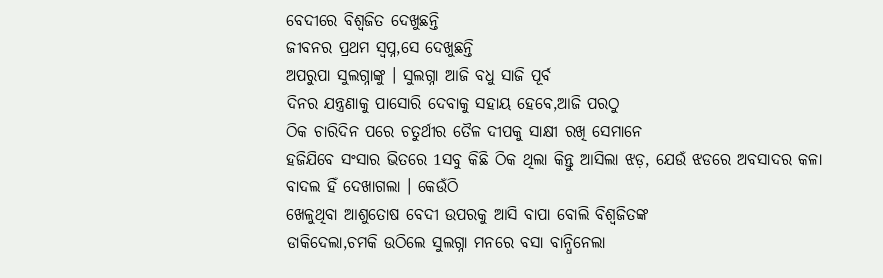ବେଦୀରେ ବିଶ୍ଵଜିତ ଦେଖୁଛନ୍ତି
ଜୀବନର ପ୍ରଥମ ସ୍ୱପ୍ନ,ସେ ଦେଖୁଛନ୍ତି
ଅପରୁପା ସୁଲଗ୍ନାଙ୍କୁ । ସୁଲଗ୍ନା ଆଜି ବଧୁ ସାଜି ପୂର୍ବ
ଦିନର ଯନ୍ତ୍ରଣାକୁ ପାସୋରି ଦେବାକୁ ସହାୟ ହେବେ,ଆଜି ପରଠୁ
ଠିକ ଚାରିଦିନ ପରେ ଚତୁର୍ଥୀର ତୈଳ ଦୀପକୁ ସାକ୍ଷୀ ରଖି ସେମାନେ
ହଜିଯିବେ ସଂସାର ଭିତରେ 1ସବୁ କିଛି ଠିକ ଥିଲା କିନ୍ତୁ ଆସିଲା ଝଡ଼, ଯେଉଁ ଝଡରେ ଅବସାଦର କଳା
ବାଦଲ ହିଁ ଦେଖାଗଲା । କେଉଁଠି
ଖେଳୁଥିବା ଆଶୁତୋଷ ବେଦୀ ଉପରକୁ ଆସି ବାପା ବୋଲି ବିଶ୍ଵଜିତଙ୍କ
ଡାକିଦେଲା,ଚମକି ଉଠିଲେ ସୁଲଗ୍ନା ମନରେ ବସା ବାନ୍ଧିନେଲା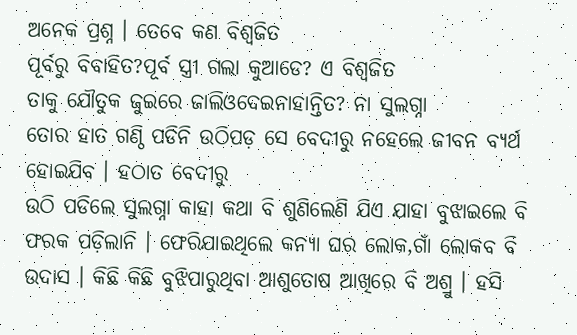ଅନେକ ପ୍ରଶ୍ନ । ତେବେ କଣ ବିଶ୍ଵଜିତ
ପୂର୍ବରୁ ବିବାହିତ?ପୂର୍ବ ସ୍ତ୍ରୀ ଗଲା କୁଆଡେ? ଏ ବିଶ୍ଵଜିତ
ତାକୁ ଯୌତୁକ ଜୁଇରେ ଜାଲିଓଦେଇନାହାନ୍ତିତ? ନା ସୁଲଗ୍ନା
ତୋର ହାତ ଗଣ୍ଠି ପଡିନି ଉଠିପଡ଼ ସେ ବେଦୀରୁ ନହେଲେ ଜୀବନ ବ୍ୟର୍ଥ
ହୋଇଯିବ । ହଠାତ ବେଦୀରୁ
ଉଠି ପଡିଲେ ସୁଲଗ୍ନା କାହା କଥା ବି ଶୁଣିଲେଣି ଯିଏ ଯାହା ବୁଝାଇଲେ ବି ଫରକ ପଡ଼ିଲାନି । ଫେରିଯାଇଥିଲେ କନ୍ୟା ଘର ଲୋକ,ଗାଁ ଲୋକବ ବି
ଉଦାସ । କିଛି କିଛି ବୁଝିପାରୁଥିବା ଆଶୁତୋଷ ଆଖିରେ ବି ଅଶ୍ରୁ । ହସି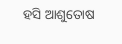ହସି ଆଶୁତୋଷ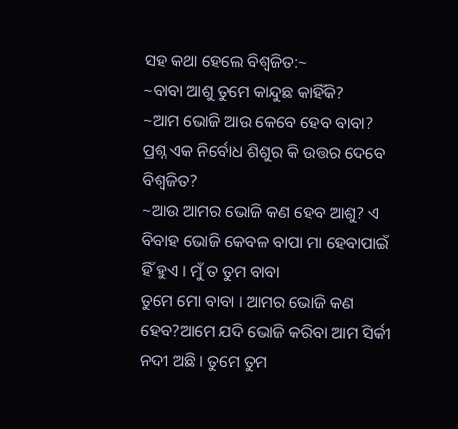ସହ କଥା ହେଲେ ବିଶ୍ଵଜିତ:~
~ବାବା ଆଶୁ ତୁମେ କାନ୍ଦୁଛ କାହିଁକି?
~ଆମ ଭୋଜି ଆଉ କେବେ ହେବ ବାବା? ପ୍ରଶ୍ନ ଏକ ନିର୍ବୋଧ ଶିଶୁର କି ଉତ୍ତର ଦେବେ ବିଶ୍ଵଜିତ?
~ଆଉ ଆମର ଭୋଜି କଣ ହେବ ଆଶୁ? ଏ ବିବାହ ଭୋଜି କେବଳ ବାପା ମା ହେବାପାଇଁ ହିଁ ହୁଏ । ମୁଁ ତ ତୁମ ବାବା
ତୁମେ ମୋ ବାବା । ଆମର ଭୋଜି କଣ
ହେବ?ଆମେ ଯଦି ଭୋଜି କରିବା ଆମ ସିର୍କୀ ନଦୀ ଅଛି । ତୁମେ ତୁମ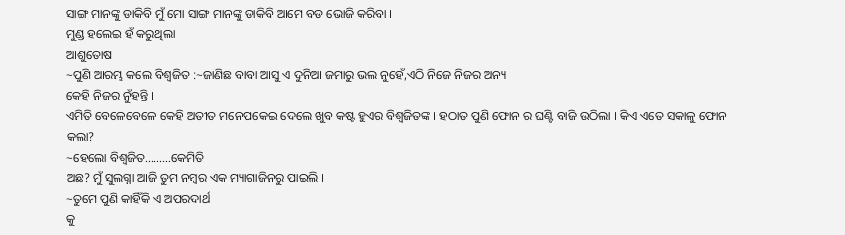ସାଙ୍ଗ ମାନଙ୍କୁ ଡାକିବି ମୁଁ ମୋ ସାଙ୍ଗ ମାନଙ୍କୁ ଡାକିବି ଆମେ ବଡ ଭୋଜି କରିବା ।
ମୁଣ୍ଡ ହଲେଇ ହଁ କରୁଥିଲା
ଆଶୁତୋଷ
~ପୁଣି ଆରମ୍ଭ କଲେ ବିଶ୍ଵଜିତ :~ଜାଣିଛ ବାବା ଆସୁ ଏ ଦୁନିଆ ଜମାରୁ ଭଲ ନୁହେଁ,ଏଠି ନିଜେ ନିଜର ଅନ୍ୟ
କେହି ନିଜର ନୁଁହନ୍ତି ।
ଏମିତି ବେଳେବେଳେ କେହି ଅତୀତ ମନେପକେଇ ଦେଲେ ଖୁବ କଷ୍ଟ ହୁଏର ବିଶ୍ଵଜିତଙ୍କ । ହଠାତ ପୁଣି ଫୋନ ର ଘଣ୍ଟି ବାଜି ଉଠିଲା । କିଏ ଏତେ ସକାଳୁ ଫୋନ
କଲା?
~ହେଲୋ ବିଶ୍ଵଜିତ.........କେମିତି
ଅଛ? ମୁଁ ସୁଲଗ୍ନା ଆଜି ତୁମ ନମ୍ବର ଏକ ମ୍ୟାଗାଜିନରୁ ପାଇଲି ।
~ତୁମେ ପୁଣି କାହିଁକି ଏ ଅପରଦାର୍ଥ
କୁ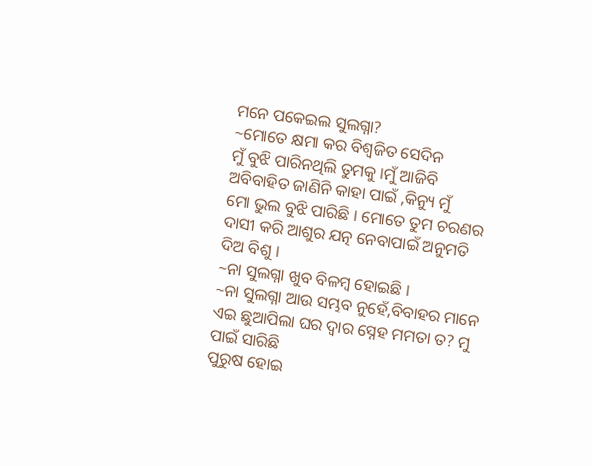ମନେ ପକେଇଲ ସୁଲଗ୍ନା?
~ମୋତେ କ୍ଷମା କର ବିଶ୍ଵଜିତ ସେଦିନ
ମୁଁ ବୁଝି ପାରିନଥିଲି ତୁମକୁ ।ମୁଁ ଆଜିବି ଅବିବାହିତ ଜାଣିନି କାହା ପାଇଁ ,କିନ୍ୟୁ ମୁଁ
ମୋ ଭୁଲ ବୁଝି ପାରିଛି । ମୋତେ ତୁମ ଚରଣର ଦାସୀ କରି ଆଶୁର ଯତ୍ନ ନେବାପାଇଁ ଅନୁମତି ଦିଅ ବିଶୁ ।
~ନା ସୁଲଗ୍ନା ଖୁବ ବିଳମ୍ବ ହୋଇଛି ।
~ନା ସୁଲଗ୍ନା ଆଉ ସମ୍ଭବ ନୁହେଁ,ବିବାହର ମାନେ ଏଇ ଛୁଆପିଲା ଘର ଦ୍ୱାର ସ୍ନେହ ମମତା ତ? ମୁ ପାଇଁ ସାରିଛି
ପୁରୁଷ ହୋଇ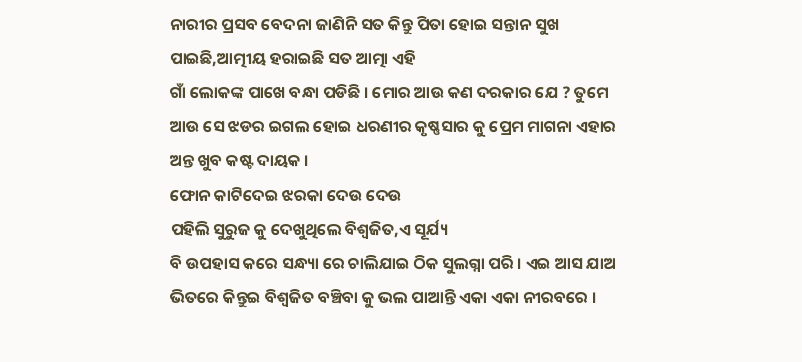ନାରୀର ପ୍ରସବ ବେଦନା ଜାଣିନି ସତ କିନ୍ତୁ ପିତା ହୋଇ ସନ୍ତାନ ସୁଖ ପାଇଛି,ଆତ୍ମୀୟ ହରାଇଛି ସତ ଆତ୍ମା ଏହି
ଗାଁ ଲୋକଙ୍କ ପାଖେ ବନ୍ଧା ପଡିଛି । ମୋର ଆଉ କଣ ଦରକାର ଯେ ? ତୁମେ ଆଉ ସେ ଝଡର ଇଗଲ ହୋଇ ଧରଣୀର କୃଷ୍ଣସାର କୁ ପ୍ରେମ ମାଗନା ଏହାର
ଅନ୍ତ ଖୁବ କଷ୍ଟ ଦାୟକ ।
ଫୋନ କାଟିଦେଇ ଝରକା ଦେଉ ଦେଉ
ପହିଲି ସୁରୁଜ କୁ ଦେଖୁଥିଲେ ବିଶ୍ଵଜିତ,ଏ ସୂର୍ଯ୍ୟ
ବି ଉପହାସ କରେ ସନ୍ଧ୍ୟା ରେ ଚାଲିଯାଇ ଠିକ ସୁଲଗ୍ନା ପରି । ଏଇ ଆସ ଯାଅ ଭିତରେ କିନ୍ତୁଇ ବିଶ୍ଵଜିତ ବଞ୍ଚିବା କୁ ଭଲ ପାଆନ୍ତି ଏକା ଏକା ନୀରବରେ ।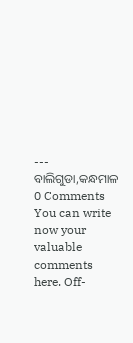---
ବାଲିଗୁଡା,କନ୍ଧମାଳ
0 Comments
You can write now your valuable comments here. Off-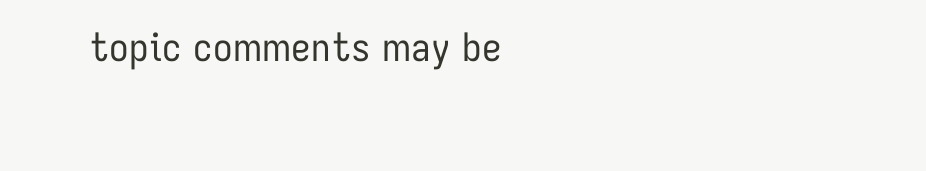topic comments may be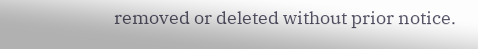removed or deleted without prior notice.